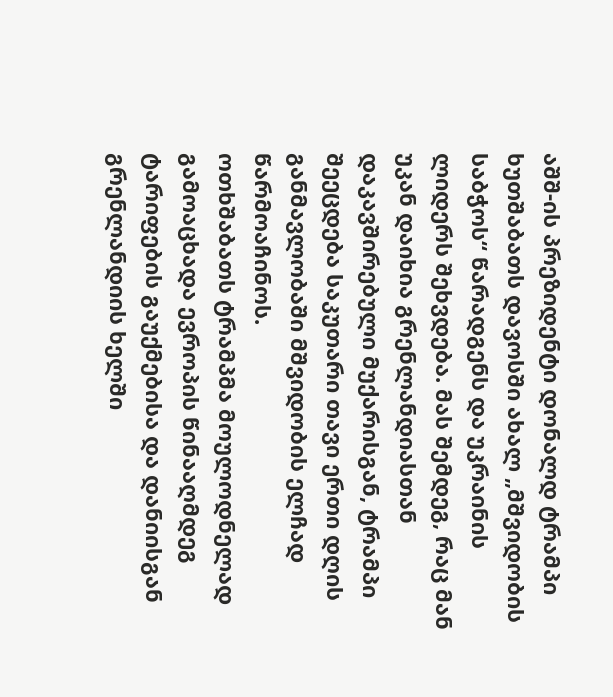აშშ-ის პრეზიდენტი დონალდ ტრამპი ხუთშაბათს დავოსში ახალ „მშვიდობის საბჭოს“ წარადგენს და უკრაინის ლიდერს შეხვდება. მას შემდეგ, რაც მან უკან დაიხია გრენლანდიასთან დაკავშირებული მუქარისგან, ტრამპი შეეცდება საკუთარი თავი ერთი დღის განმავლობაში მშვიდობის ელჩად წარმოაჩინოს.
ოთხშაბათს ტრამპმა მოულოდნელად გამოაცხადა ევროპის წინააღმდეგ ტარიფების გაუქმებისა და დანიისგან გრენლანდიის ხელში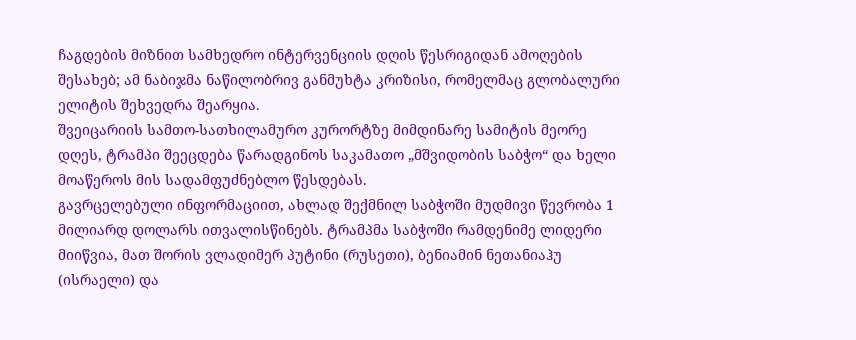ჩაგდების მიზნით სამხედრო ინტერვენციის დღის წესრიგიდან ამოღების შესახებ; ამ ნაბიჯმა ნაწილობრივ განმუხტა კრიზისი, რომელმაც გლობალური ელიტის შეხვედრა შეარყია.
შვეიცარიის სამთო-სათხილამურო კურორტზე მიმდინარე სამიტის მეორე დღეს, ტრამპი შეეცდება წარადგინოს საკამათო „მშვიდობის საბჭო“ და ხელი მოაწეროს მის სადამფუძნებლო წესდებას.
გავრცელებული ინფორმაციით, ახლად შექმნილ საბჭოში მუდმივი წევრობა 1 მილიარდ დოლარს ითვალისწინებს. ტრამპმა საბჭოში რამდენიმე ლიდერი მიიწვია, მათ შორის ვლადიმერ პუტინი (რუსეთი), ბენიამინ ნეთანიაჰუ (ისრაელი) და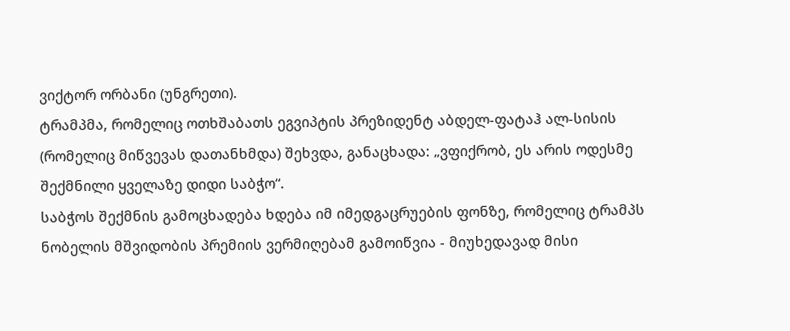ვიქტორ ორბანი (უნგრეთი).
ტრამპმა, რომელიც ოთხშაბათს ეგვიპტის პრეზიდენტ აბდელ-ფატაჰ ალ-სისის (რომელიც მიწვევას დათანხმდა) შეხვდა, განაცხადა: „ვფიქრობ, ეს არის ოდესმე შექმნილი ყველაზე დიდი საბჭო“.
საბჭოს შექმნის გამოცხადება ხდება იმ იმედგაცრუების ფონზე, რომელიც ტრამპს ნობელის მშვიდობის პრემიის ვერმიღებამ გამოიწვია - მიუხედავად მისი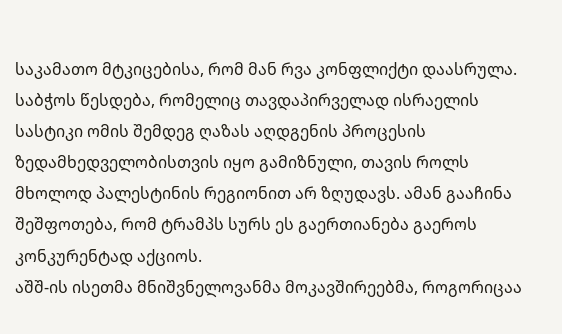საკამათო მტკიცებისა, რომ მან რვა კონფლიქტი დაასრულა.
საბჭოს წესდება, რომელიც თავდაპირველად ისრაელის სასტიკი ომის შემდეგ ღაზას აღდგენის პროცესის ზედამხედველობისთვის იყო გამიზნული, თავის როლს მხოლოდ პალესტინის რეგიონით არ ზღუდავს. ამან გააჩინა შეშფოთება, რომ ტრამპს სურს ეს გაერთიანება გაეროს კონკურენტად აქციოს.
აშშ-ის ისეთმა მნიშვნელოვანმა მოკავშირეებმა, როგორიცაა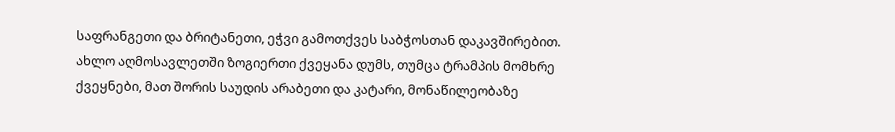საფრანგეთი და ბრიტანეთი, ეჭვი გამოთქვეს საბჭოსთან დაკავშირებით. ახლო აღმოსავლეთში ზოგიერთი ქვეყანა დუმს, თუმცა ტრამპის მომხრე ქვეყნები, მათ შორის საუდის არაბეთი და კატარი, მონაწილეობაზე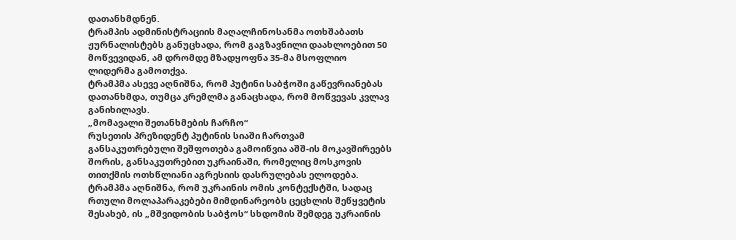დათანხმდნენ.
ტრამპის ადმინისტრაციის მაღალჩინოსანმა ოთხშაბათს ჟურნალისტებს განუცხადა, რომ გაგზავნილი დაახლოებით 50 მოწვევიდან, ამ დრომდე მზადყოფნა 35-მა მსოფლიო ლიდერმა გამოთქვა.
ტრამპმა ასევე აღნიშნა, რომ პუტინი საბჭოში გაწევრიანებას დათანხმდა, თუმცა კრემლმა განაცხადა, რომ მოწვევას კვლავ განიხილავს.
„მომავალი შეთანხმების ჩარჩო“
რუსეთის პრეზიდენტ პუტინის სიაში ჩართვამ განსაკუთრებული შეშფოთება გამოიწვია აშშ-ის მოკავშირეებს შორის, განსაკუთრებით უკრაინაში, რომელიც მოსკოვის თითქმის ოთხწლიანი აგრესიის დასრულებას ელოდება.
ტრამპმა აღნიშნა, რომ უკრაინის ომის კონტექსტში, სადაც რთული მოლაპარაკებები მიმდინარეობს ცეცხლის შეწყვეტის შესახებ, ის „მშვიდობის საბჭოს“ სხდომის შემდეგ უკრაინის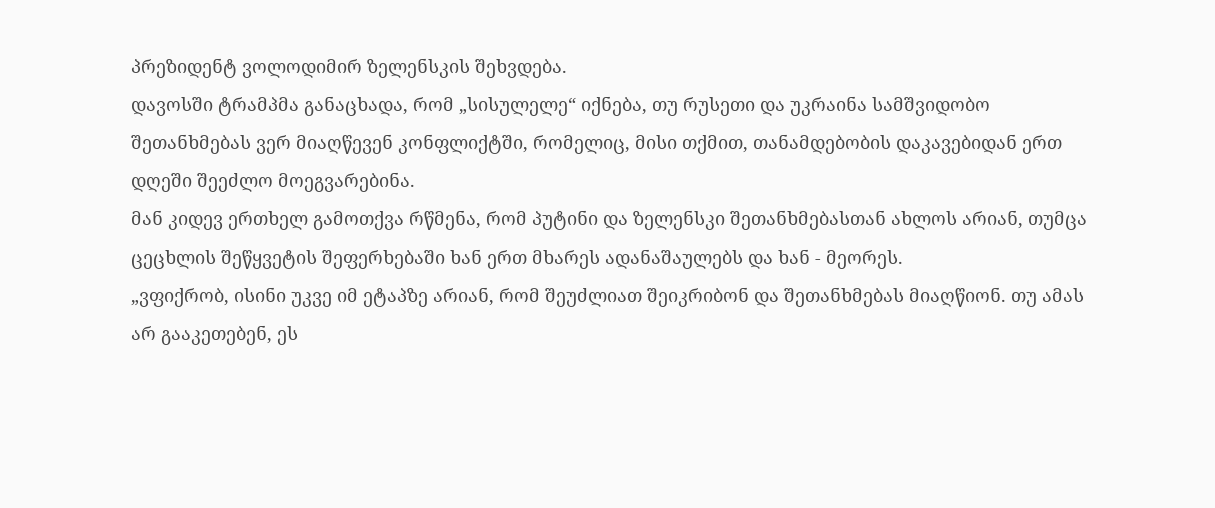პრეზიდენტ ვოლოდიმირ ზელენსკის შეხვდება.
დავოსში ტრამპმა განაცხადა, რომ „სისულელე“ იქნება, თუ რუსეთი და უკრაინა სამშვიდობო შეთანხმებას ვერ მიაღწევენ კონფლიქტში, რომელიც, მისი თქმით, თანამდებობის დაკავებიდან ერთ დღეში შეეძლო მოეგვარებინა.
მან კიდევ ერთხელ გამოთქვა რწმენა, რომ პუტინი და ზელენსკი შეთანხმებასთან ახლოს არიან, თუმცა ცეცხლის შეწყვეტის შეფერხებაში ხან ერთ მხარეს ადანაშაულებს და ხან - მეორეს.
„ვფიქრობ, ისინი უკვე იმ ეტაპზე არიან, რომ შეუძლიათ შეიკრიბონ და შეთანხმებას მიაღწიონ. თუ ამას არ გააკეთებენ, ეს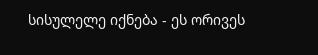სისულელე იქნება - ეს ორივეს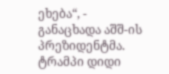ეხება“, - განაცხადა აშშ-ის პრეზიდენტმა.
ტრამპი დიდი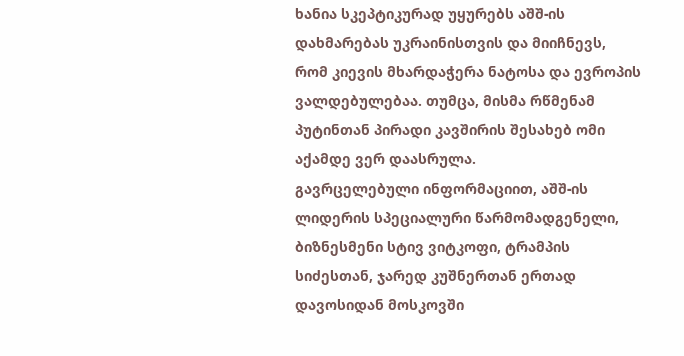ხანია სკეპტიკურად უყურებს აშშ-ის დახმარებას უკრაინისთვის და მიიჩნევს, რომ კიევის მხარდაჭერა ნატოსა და ევროპის ვალდებულებაა. თუმცა, მისმა რწმენამ პუტინთან პირადი კავშირის შესახებ ომი აქამდე ვერ დაასრულა.
გავრცელებული ინფორმაციით, აშშ-ის ლიდერის სპეციალური წარმომადგენელი, ბიზნესმენი სტივ ვიტკოფი, ტრამპის სიძესთან, ჯარედ კუშნერთან ერთად დავოსიდან მოსკოვში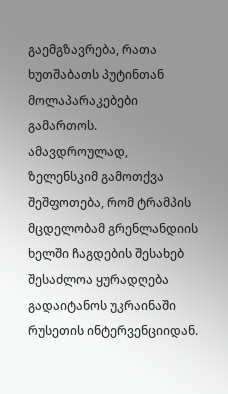გაემგზავრება, რათა ხუთშაბათს პუტინთან მოლაპარაკებები გამართოს.
ამავდროულად, ზელენსკიმ გამოთქვა შეშფოთება, რომ ტრამპის მცდელობამ გრენლანდიის ხელში ჩაგდების შესახებ შესაძლოა ყურადღება გადაიტანოს უკრაინაში რუსეთის ინტერვენციიდან.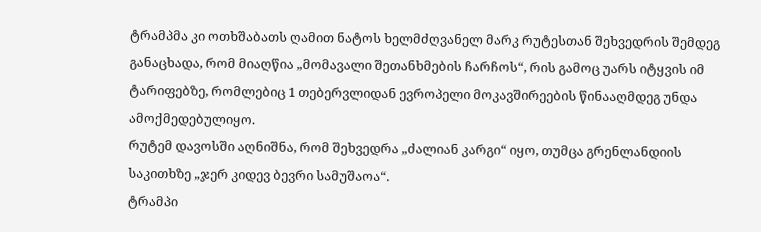ტრამპმა კი ოთხშაბათს ღამით ნატოს ხელმძღვანელ მარკ რუტესთან შეხვედრის შემდეგ განაცხადა, რომ მიაღწია „მომავალი შეთანხმების ჩარჩოს“, რის გამოც უარს იტყვის იმ ტარიფებზე, რომლებიც 1 თებერვლიდან ევროპელი მოკავშირეების წინააღმდეგ უნდა ამოქმედებულიყო.
რუტემ დავოსში აღნიშნა, რომ შეხვედრა „ძალიან კარგი“ იყო, თუმცა გრენლანდიის საკითხზე „ჯერ კიდევ ბევრი სამუშაოა“.
ტრამპი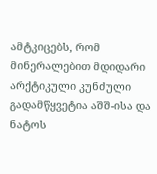ამტკიცებს, რომ მინერალებით მდიდარი არქტიკული კუნძული გადამწყვეტია აშშ-ისა და ნატოს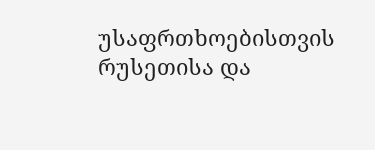უსაფრთხოებისთვის რუსეთისა და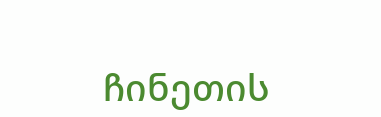ჩინეთის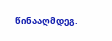წინააღმდეგ.